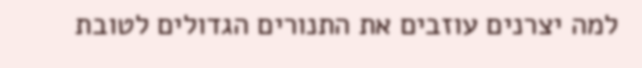למה יצרנים עוזבים את התנורים הגדולים לטובת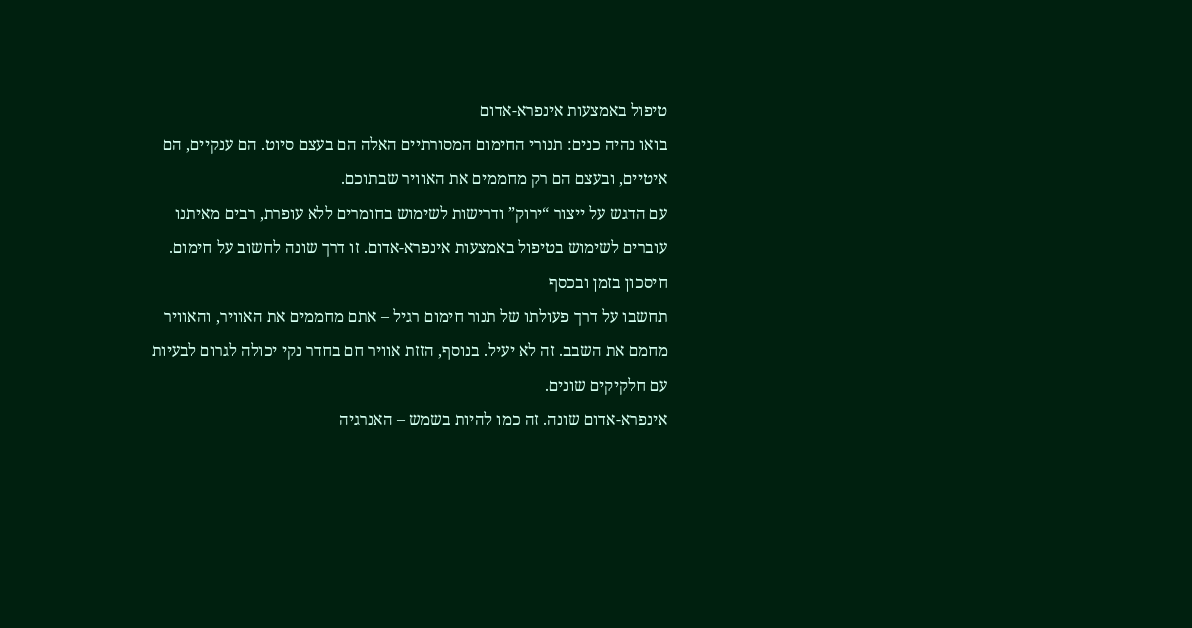טיפול באמצעות אינפרא-אדום
בואו נהיה כנים: תנורי החימום המסורתיים האלה הם בעצם סיוט. הם ענקיים, הם איטיים, ובעצם הם רק מחממים את האוויר שבתוכם.
עם הדגש על ייצור “ירוק” ודרישות לשימוש בחומרים ללא עופרת, רבים מאיתנו עוברים לשימוש בטיפול באמצעות אינפרא-אדום. זו דרך שונה לחשוב על חימום.
חיסכון בזמן ובכסף
תחשבו על דרך פעולתו של תנור חימום רגיל – אתם מחממים את האוויר, והאוויר מחמם את השבב. זה לא יעיל. בנוסף, הזזת אוויר חם בחדר נקי יכולה לגרום לבעיות עם חלקיקים שונים.
אינפרא-אדום שונה. זה כמו להיות בשמש – האנרגיה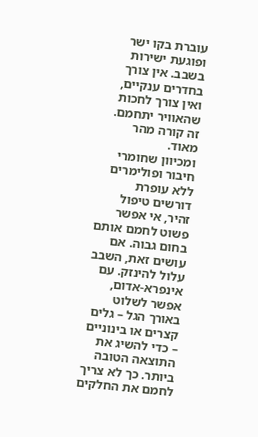עוברת בקו ישר ופוגעת ישירות בשבב. אין צורך בחדרים ענקיים, ואין צורך לחכות שהאוויר יתחמם. זה קורה מהר מאוד.
ומכיוון שחומרי חיבור ופולימרים ללא עופרת דורשים טיפול זהיר, אי אפשר פשוט לחמם אותם בחום גבוה. אם עושים זאת, השבב עלול להינזק. עם אינפרא-אדום, אפשר לשלוט באורך הגל – גלים קצרים או בינוניים – כדי להשיג את התוצאה הטובה ביותר. כך לא צריך לחמם את החלקים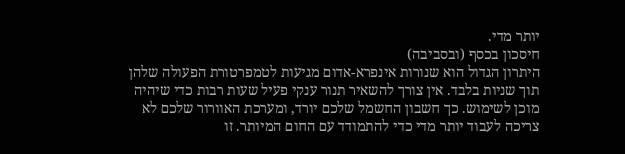יותר מדי.
חיסכון בכסף (ובסביבה)
היתרון הגדול הוא שנורות אינפרא-אדום מגיעות לטמפרטורת הפעולה שלהן תוך שניות בלבד. אין צורך להשאיר תנור ענקי פעיל שעות רבות כדי שיהיה מוכן לשימוש. כך חשבון החשמל שלכם יורד, ומערכת האוורור שלכם לא צריכה לעבוד יותר מדי כדי להתמודד עם החום המיותר. זו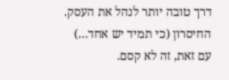דרך טובה יותר לנהל את העסק.
החיסרון (כי תמיד יש אחד…)
עם זאת, זה לא קסם.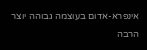אינפרא-אדום בעוצמה גבוהה יוצר הרבה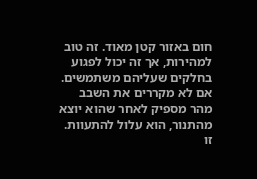חום באזור קטן מאוד. זה טוב למהירות, אך זה יכול לפגוע בחלקים שעליהם משתמשים. אם לא מקררים את השבב מהר מספיק לאחר שהוא יוצא מהתנור, הוא עלול להתעוות. זו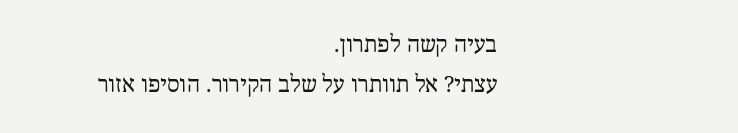בעיה קשה לפתרון.
עצתי? אל תוותרו על שלב הקירור. הוסיפו אזור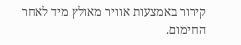קירור באמצעות אוויר מאולץ מיד לאחר החימום.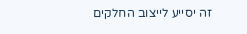זה יסייע לייצוב החלקים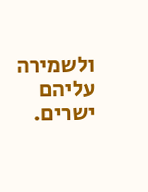ולשמירה עליהם ישרים.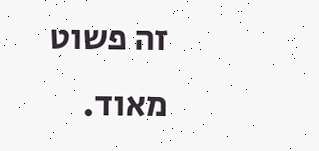זה פשוט מאוד.